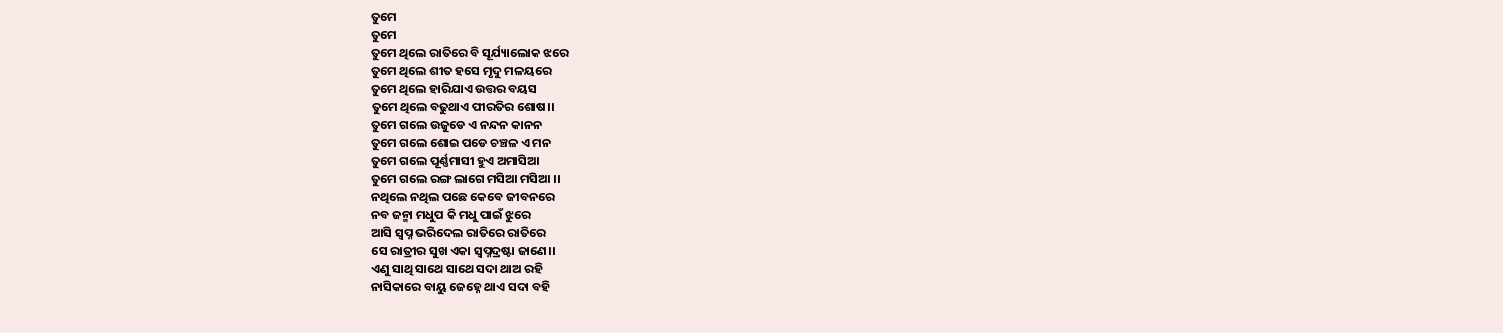ତୁମେ
ତୁମେ
ତୁମେ ଥିଲେ ରାତିରେ ବି ସୂର୍ଯ୍ୟାଲୋକ ଝରେ
ତୁମେ ଥିଲେ ଶୀତ ହସେ ମୃଦୁ ମଳୟରେ
ତୁମେ ଥିଲେ ହାରିଯାଏ ଉତ୍ତର ବୟସ
ତୁମେ ଥିଲେ ବଢୁଥାଏ ପୀରତିର ଶୋଷ।।
ତୁମେ ଗଲେ ଉଜୁଡେ ଏ ନନ୍ଦନ କାନନ
ତୁମେ ଗଲେ ଶୋଇ ପଡେ ଚଞ୍ଚଳ ଏ ମନ
ତୁମେ ଗଲେ ପୂର୍ଣ୍ଣମାସୀ ହୁଏ ଅମାସିଆ
ତୁମେ ଗଲେ ରଙ୍ଗ ଲାଗେ ମସିଆ ମସିଆ ।।
ନଥିଲେ ନଥିଲ ପଛେ କେବେ ଜୀବନରେ
ନବ ଜନ୍ମା ମଧୁପ କି ମଧୁ ପାଇଁ ଝୁରେ
ଆସି ସ୍ବପ୍ନ ଭରିଦେଲ ରାତିରେ ରାତିରେ
ସେ ରାତ୍ରୀର ସୁଖ ଏକା ସ୍ବପ୍ନଦ୍ରଷ୍ଟା ଜାଣେ।।
ଏଣୁ ସାଥି ସାଥେ ସାଥେ ସଦା ଥାଅ ରହି
ନାସିକାରେ ବାୟୁ ଜେହ୍ନେ ଥାଏ ସଦା ବହି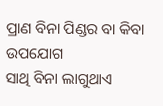ପ୍ରାଣ ବିନା ପିଣ୍ଡର ବା କିବା ଉପଯୋଗ
ସାଥି ବିନା ଲାଗୁଥାଏ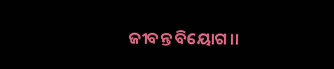ଜୀବନ୍ତ ବିୟୋଗ।।